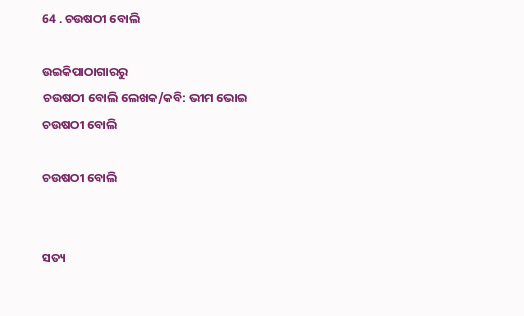64 . ଚଉଷଠୀ ବୋଲି

ଉଇକିପାଠାଗାର‌ରୁ
ଚଉଷଠୀ ବୋଲି ଲେଖକ/କବି: ଭୀମ ଭୋଇ
ଚଉଷଠୀ ବୋଲି

ଚଉଷଠୀ ବୋଲି


ସତ୍ୟ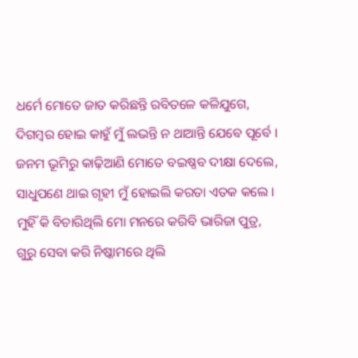ଧର୍ମେ ମୋତେ ଜାତ କରିଛନ୍ତି ରବିତଳେ କଳିଯୁଗେ,
ଦିଗମ୍ବର ହୋଇ କାହୁଁ ମୁଁ ଲଭନ୍ତି ନ ଥାଆନ୍ତି ଯେବେ ପୂର୍ବେ ।
ଜନମ ଭୂମିରୁ କାଢ଼ିଆଣି ମୋତେ ବଇଷ୍ଣବ ଦୀକ୍ଷା ଦେଲେ,
ସାଧୁପଣେ ଥାଇ ଗୃହୀ ମୁଁ ହୋଇଲି କରତା ଏତକ କଲେ ।
ମୁହିଁ କି ବିଚାରିଥିଲି ମୋ ମନରେ କରିବି ଭାରିଜା ପୁତ୍ର,
ଗୁରୁ ସେବା କରି ନିଷ୍କାମରେ ଥିଲି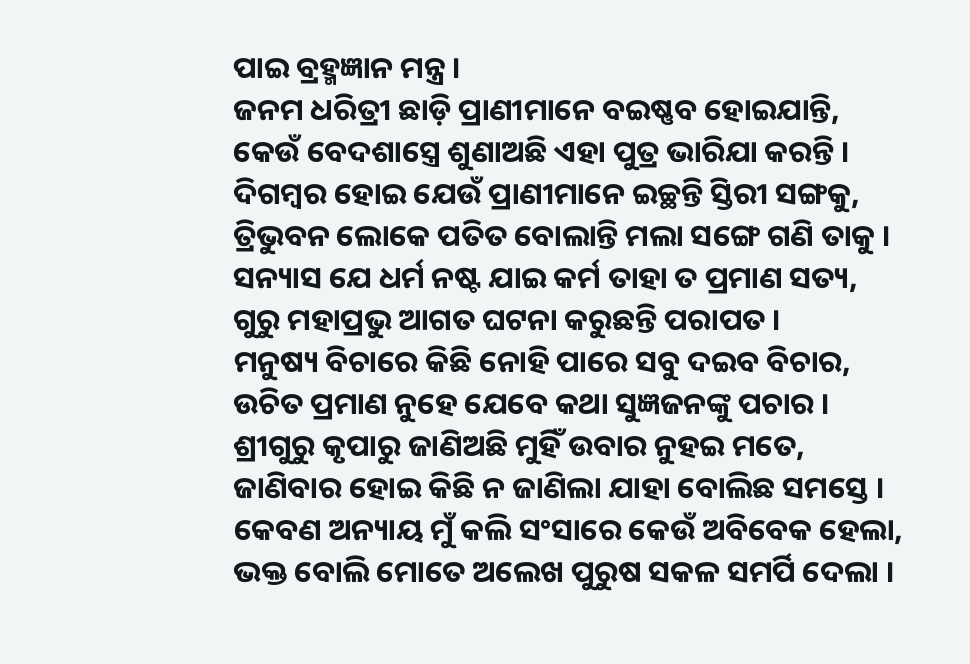ପାଇ ବ୍ରହ୍ମଜ୍ଞାନ ମନ୍ତ୍ର ।
ଜନମ ଧରିତ୍ରୀ ଛାଡ଼ି ପ୍ରାଣୀମାନେ ବଇଷ୍ଣବ ହୋଇଯାନ୍ତି,
କେଉଁ ବେଦଶାସ୍ତ୍ରେ ଶୁଣାଅଛି ଏହା ପୁତ୍ର ଭାରିଯା କରନ୍ତି ।
ଦିଗମ୍ବର ହୋଇ ଯେଉଁ ପ୍ରାଣୀମାନେ ଇଚ୍ଛନ୍ତି ସ୍ତିରୀ ସଙ୍ଗକୁ,
ତ୍ରିଭୁବନ ଲୋକେ ପତିତ ବୋଲାନ୍ତି ମଲା ସଙ୍ଗେ ଗଣି ତାକୁ ।
ସନ୍ୟାସ ଯେ ଧର୍ମ ନଷ୍ଟ ଯାଇ କର୍ମ ତାହା ତ ପ୍ରମାଣ ସତ୍ୟ,
ଗୁରୁ ମହାପ୍ରଭୁ ଆଗତ ଘଟନା କରୁଛନ୍ତି ପରାପତ ।
ମନୁଷ୍ୟ ବିଚାରେ କିଛି ନୋହି ପାରେ ସବୁ ଦଇବ ବିଚାର,
ଉଚିତ ପ୍ରମାଣ ନୁହେ ଯେବେ କଥା ସୁଜ୍ଞଜନଙ୍କୁ ପଚାର ।
ଶ୍ରୀଗୁରୁ କୃପାରୁ ଜାଣିଅଛି ମୁହିଁ ଉବାର ନୁହଇ ମତେ,
ଜାଣିବାର ହୋଇ କିଛି ନ ଜାଣିଲା ଯାହା ବୋଲିଛ ସମସ୍ତେ ।
କେବଣ ଅନ୍ୟାୟ ମୁଁ କଲି ସଂସାରେ କେଉଁ ଅବିବେକ ହେଲା,
ଭକ୍ତ ବୋଲି ମୋତେ ଅଲେଖ ପୁରୁଷ ସକଳ ସମର୍ପି ଦେଲା ।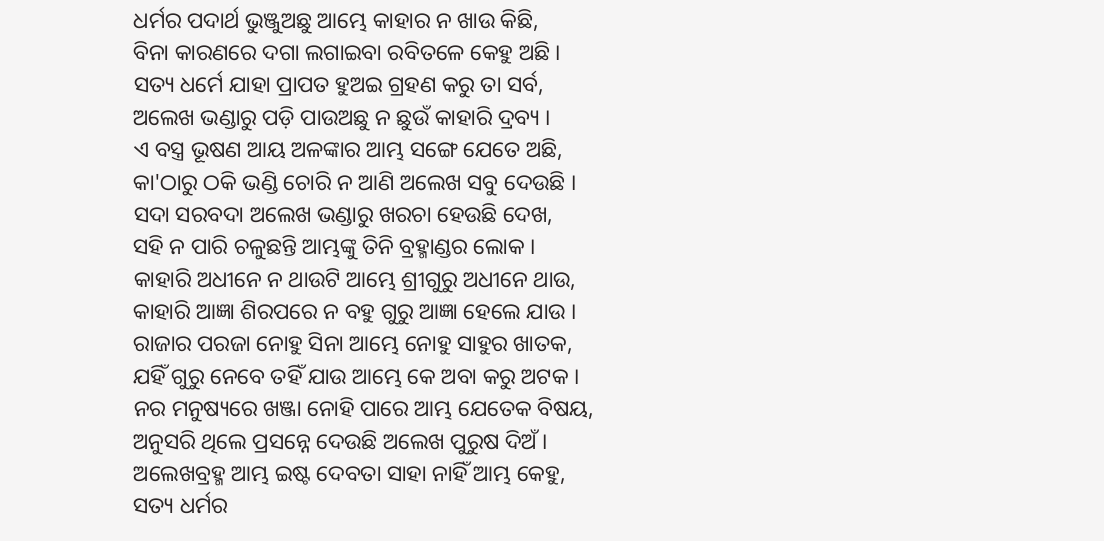ଧର୍ମର ପଦାର୍ଥ ଭୁଞ୍ଜୁଅଛୁ ଆମ୍ଭେ କାହାର ନ ଖାଉ କିଛି,
ବିନା କାରଣରେ ଦଗା ଲଗାଇବା ରବିତଳେ କେହୁ ଅଛି ।
ସତ୍ୟ ଧର୍ମେ ଯାହା ପ୍ରାପତ ହୁଅଇ ଗ୍ରହଣ କରୁ ତା ସର୍ବ,
ଅଲେଖ ଭଣ୍ଡାରୁ ପଡ଼ି ପାଉଅଛୁ ନ ଛୁଉଁ କାହାରି ଦ୍ରବ୍ୟ ।
ଏ ବସ୍ତ୍ର ଭୂଷଣ ଆୟ ଅଳଙ୍କାର ଆମ୍ଭ ସଙ୍ଗେ ଯେତେ ଅଛି,
କା'ଠାରୁ ଠକି ଭଣ୍ଡି ଚୋରି ନ ଆଣି ଅଲେଖ ସବୁ ଦେଉଛି ।
ସଦା ସରବଦା ଅଲେଖ ଭଣ୍ଡାରୁ ଖରଚା ହେଉଛି ଦେଖ,
ସହି ନ ପାରି ଚଳୁଛନ୍ତି ଆମ୍ଭଙ୍କୁ ତିନି ବ୍ରହ୍ମାଣ୍ଡର ଲୋକ ।
କାହାରି ଅଧୀନେ ନ ଥାଉଟି ଆମ୍ଭେ ଶ୍ରୀଗୁରୁ ଅଧୀନେ ଥାଉ,
କାହାରି ଆଜ୍ଞା ଶିରପରେ ନ ବହୁ ଗୁରୁ ଆଜ୍ଞା ହେଲେ ଯାଉ ।
ରାଜାର ପରଜା ନୋହୁ ସିନା ଆମ୍ଭେ ନୋହୁ ସାହୁର ଖାତକ,
ଯହିଁ ଗୁରୁ ନେବେ ତହିଁ ଯାଉ ଆମ୍ଭେ କେ ଅବା କରୁ ଅଟକ ।
ନର ମନୁଷ୍ୟରେ ଖଞ୍ଜା ନୋହି ପାରେ ଆମ୍ଭ ଯେତେକ ବିଷୟ,
ଅନୁସରି ଥିଲେ ପ୍ରସନ୍ନେ ଦେଉଛି ଅଲେଖ ପୁରୁଷ ଦିଅଁ ।
ଅଲେଖବ୍ରହ୍ମ ଆମ୍ଭ ଇଷ୍ଟ ଦେବତା ସାହା ନାହିଁ ଆମ୍ଭ କେହୁ,
ସତ୍ୟ ଧର୍ମର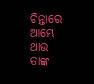ଚିନ୍ତାରେ ଆମ୍ଭେ ଥାଉ ତାଙ୍କ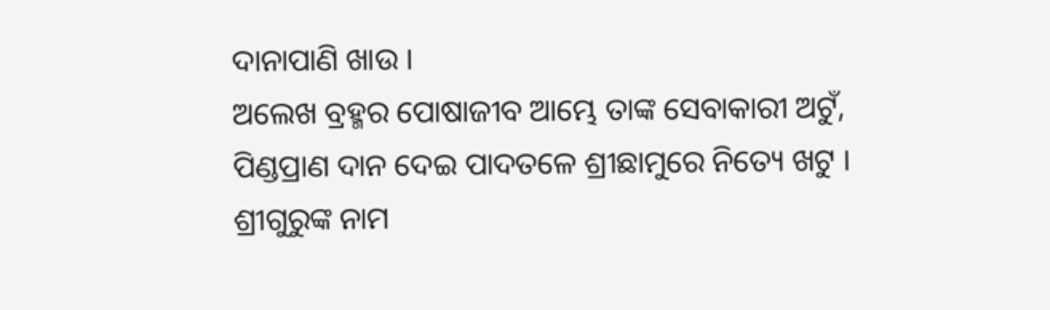ଦାନାପାଣି ଖାଉ ।
ଅଲେଖ ବ୍ରହ୍ମର ପୋଷାଜୀବ ଆମ୍ଭେ ତାଙ୍କ ସେବାକାରୀ ଅଟୁଁ,
ପିଣ୍ଡପ୍ରାଣ ଦାନ ଦେଇ ପାଦତଳେ ଶ୍ରୀଛାମୁରେ ନିତ୍ୟେ ଖଟୁ ।
ଶ୍ରୀଗୁରୁଙ୍କ ନାମ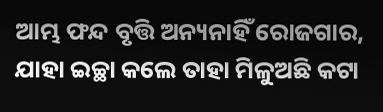ଆମ୍ଭ ଫନ୍ଦ ବୃତ୍ତି ଅନ୍ୟନାହିଁ ରୋଜଗାର,
ଯାହା ଇଚ୍ଛା କଲେ ତାହା ମିଳୁଅଛି କଟା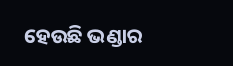ହେଉଛି ଭଣ୍ଡାର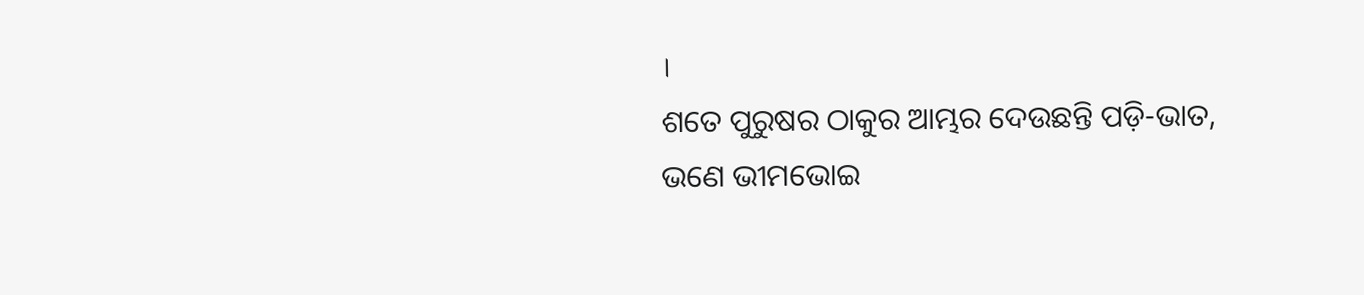।
ଶତେ ପୁରୁଷର ଠାକୁର ଆମ୍ଭର ଦେଉଛନ୍ତି ପଡ଼ି-ଭାତ,
ଭଣେ ଭୀମଭୋଇ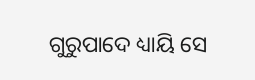ଗୁରୁପାଦେ ଧ୍ୟାୟି ସେ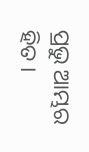ପ୍ରଭୁ ଆମ୍ଭର ହିତ ।